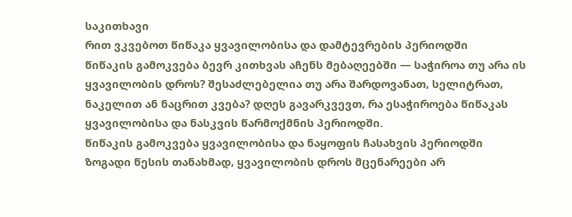საკითხავი
რით ვკვებოთ წიწაკა ყვავილობისა და დამტევრების პერიოდში
წიწაკის გამოკვება ბევრ კითხვას აჩენს მებაღეებში — საჭიროა თუ არა ის ყვავილობის დროს? შესაძლებელია თუ არა შარდოვანათ, სელიტრათ, ნაკელით ან ნაცრით კვება? დღეს გავარკვევთ, რა ესაჭიროება წიწაკას ყვავილობისა და ნასკვის წარმოქმნის პერიოდში.
წიწაკის გამოკვება ყვავილობისა და ნაყოფის ჩასახვის პერიოდში
ზოგადი წესის თანახმად, ყვავილობის დროს მცენარეები არ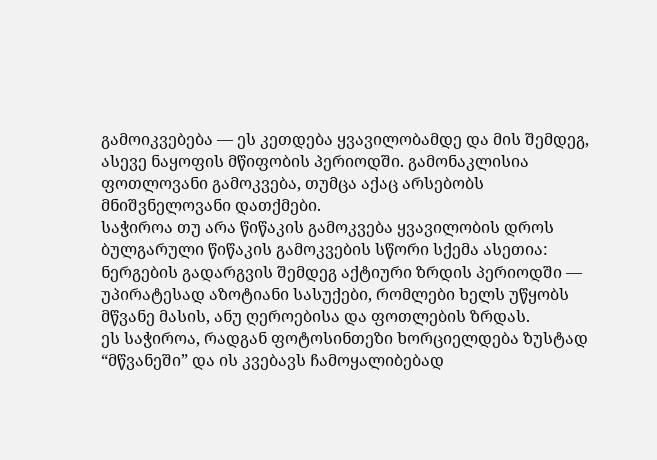გამოიკვებება — ეს კეთდება ყვავილობამდე და მის შემდეგ, ასევე ნაყოფის მწიფობის პერიოდში. გამონაკლისია ფოთლოვანი გამოკვება, თუმცა აქაც არსებობს მნიშვნელოვანი დათქმები.
საჭიროა თუ არა წიწაკის გამოკვება ყვავილობის დროს
ბულგარული წიწაკის გამოკვების სწორი სქემა ასეთია: ნერგების გადარგვის შემდეგ აქტიური ზრდის პერიოდში — უპირატესად აზოტიანი სასუქები, რომლები ხელს უწყობს მწვანე მასის, ანუ ღეროებისა და ფოთლების ზრდას.
ეს საჭიროა, რადგან ფოტოსინთეზი ხორციელდება ზუსტად “მწვანეში” და ის კვებავს ჩამოყალიბებად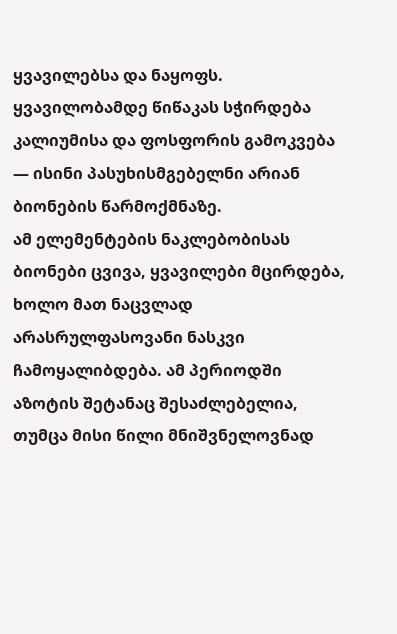ყვავილებსა და ნაყოფს.
ყვავილობამდე წიწაკას სჭირდება კალიუმისა და ფოსფორის გამოკვება — ისინი პასუხისმგებელნი არიან ბიონების წარმოქმნაზე.
ამ ელემენტების ნაკლებობისას ბიონები ცვივა, ყვავილები მცირდება, ხოლო მათ ნაცვლად არასრულფასოვანი ნასკვი ჩამოყალიბდება. ამ პერიოდში აზოტის შეტანაც შესაძლებელია, თუმცა მისი წილი მნიშვნელოვნად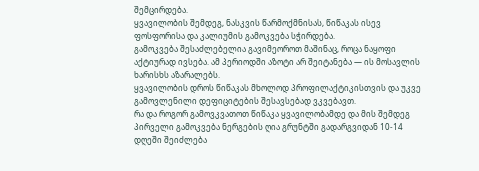შემცირდება.
ყვავილობის შემდეგ, ნასკვის წარმოქმნისას, წიწაკას ისევ ფოსფორისა და კალიუმის გამოკვება სჭირდება.
გამოკვება შესაძლებელია გავიმეოროთ მაშინაც, როცა ნაყოფი აქტიურად ივსება. ამ პერიოდში აზოტი არ შეიტანება — ის მოსავლის ხარისხს აზარალებს.
ყვავილობის დროს წიწაკას მხოლოდ პროფილაქტიკისთვის და უკვე გამოვლენილი დეფიციტების შესავსებად ვკვებავთ.
რა და როგორ გამოვკვათოთ წიწაკა ყვავილობამდე და მის შემდეგ
პირველი გამოკვება ნერგების ღია გრუნტში გადარგვიდან 10-14 დღეში შეიძლება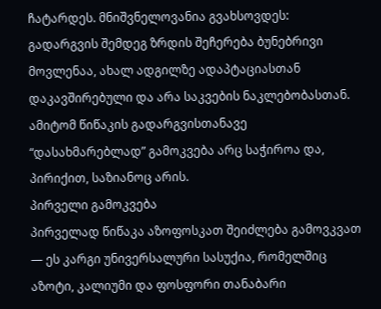ჩატარდეს. მნიშვნელოვანია გვახსოვდეს: გადარგვის შემდეგ ზრდის შეჩერება ბუნებრივი მოვლენაა, ახალ ადგილზე ადაპტაციასთან დაკავშირებული და არა საკვების ნაკლებობასთან.
ამიტომ წიწაკის გადარგვისთანავე “დასახმარებლად” გამოკვება არც საჭიროა და, პირიქით, საზიანოც არის.
პირველი გამოკვება
პირველად წიწაკა აზოფოსკათ შეიძლება გამოვკვათ — ეს კარგი უნივერსალური სასუქია, რომელშიც აზოტი, კალიუმი და ფოსფორი თანაბარი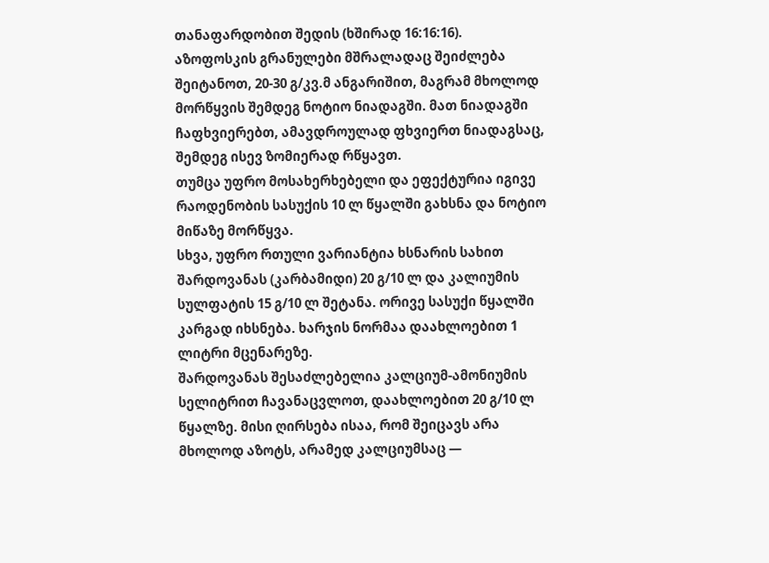თანაფარდობით შედის (ხშირად 16:16:16).
აზოფოსკის გრანულები მშრალადაც შეიძლება შეიტანოთ, 20-30 გ/კვ.მ ანგარიშით, მაგრამ მხოლოდ მორწყვის შემდეგ ნოტიო ნიადაგში. მათ ნიადაგში ჩაფხვიერებთ, ამავდროულად ფხვიერთ ნიადაგსაც, შემდეგ ისევ ზომიერად რწყავთ.
თუმცა უფრო მოსახერხებელი და ეფექტურია იგივე რაოდენობის სასუქის 10 ლ წყალში გახსნა და ნოტიო მიწაზე მორწყვა.
სხვა, უფრო რთული ვარიანტია ხსნარის სახით შარდოვანას (კარბამიდი) 20 გ/10 ლ და კალიუმის სულფატის 15 გ/10 ლ შეტანა. ორივე სასუქი წყალში კარგად იხსნება. ხარჯის ნორმაა დაახლოებით 1 ლიტრი მცენარეზე.
შარდოვანას შესაძლებელია კალციუმ-ამონიუმის სელიტრით ჩავანაცვლოთ, დაახლოებით 20 გ/10 ლ წყალზე. მისი ღირსება ისაა, რომ შეიცავს არა მხოლოდ აზოტს, არამედ კალციუმსაც —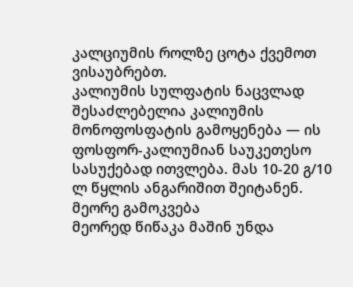კალციუმის როლზე ცოტა ქვემოთ ვისაუბრებთ.
კალიუმის სულფატის ნაცვლად შესაძლებელია კალიუმის მონოფოსფატის გამოყენება — ის ფოსფორ-კალიუმიან საუკეთესო სასუქებად ითვლება. მას 10-20 გ/10 ლ წყლის ანგარიშით შეიტანენ.
მეორე გამოკვება
მეორედ წიწაკა მაშინ უნდა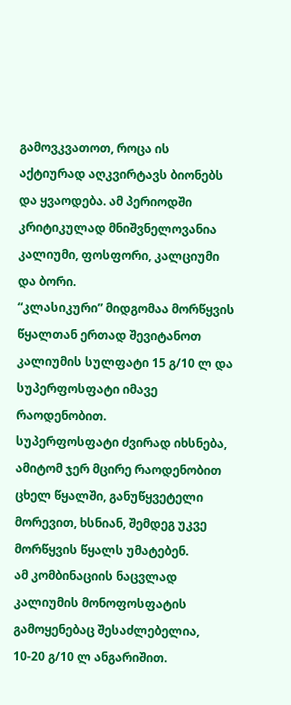გამოვკვათოთ, როცა ის აქტიურად აღკვირტავს ბიონებს და ყვაოდება. ამ პერიოდში კრიტიკულად მნიშვნელოვანია კალიუმი, ფოსფორი, კალციუმი და ბორი.
“კლასიკური” მიდგომაა მორწყვის წყალთან ერთად შევიტანოთ კალიუმის სულფატი 15 გ/10 ლ და სუპერფოსფატი იმავე რაოდენობით.
სუპერფოსფატი ძვირად იხსნება, ამიტომ ჯერ მცირე რაოდენობით ცხელ წყალში, განუწყვეტელი მორევით, ხსნიან, შემდეგ უკვე მორწყვის წყალს უმატებენ.
ამ კომბინაციის ნაცვლად კალიუმის მონოფოსფატის გამოყენებაც შესაძლებელია, 10-20 გ/10 ლ ანგარიშით.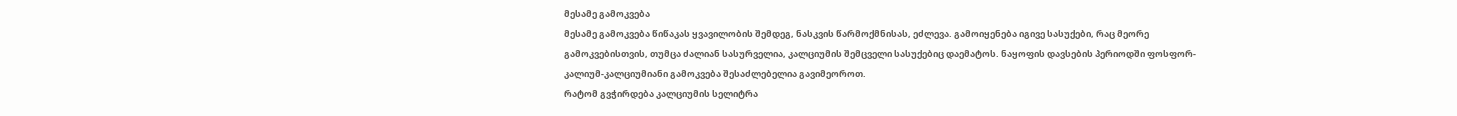მესამე გამოკვება
მესამე გამოკვება წიწაკას ყვავილობის შემდეგ, ნასკვის წარმოქმნისას, ეძლევა. გამოიყენება იგივე სასუქები, რაც მეორე გამოკვებისთვის, თუმცა ძალიან სასურველია, კალციუმის შემცველი სასუქებიც დაემატოს. ნაყოფის დავსების პერიოდში ფოსფორ-კალიუმ-კალციუმიანი გამოკვება შესაძლებელია გავიმეოროთ.
რატომ გვჭირდება კალციუმის სელიტრა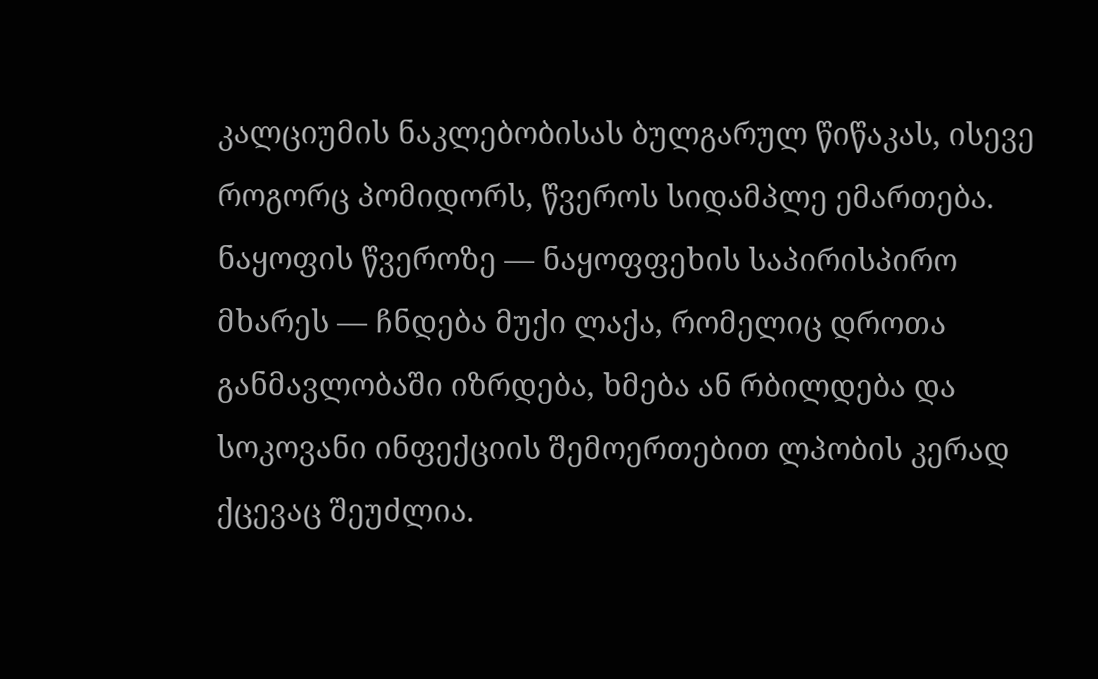კალციუმის ნაკლებობისას ბულგარულ წიწაკას, ისევე როგორც პომიდორს, წვეროს სიდამპლე ემართება. ნაყოფის წვეროზე — ნაყოფფეხის საპირისპირო მხარეს — ჩნდება მუქი ლაქა, რომელიც დროთა განმავლობაში იზრდება, ხმება ან რბილდება და სოკოვანი ინფექციის შემოერთებით ლპობის კერად ქცევაც შეუძლია.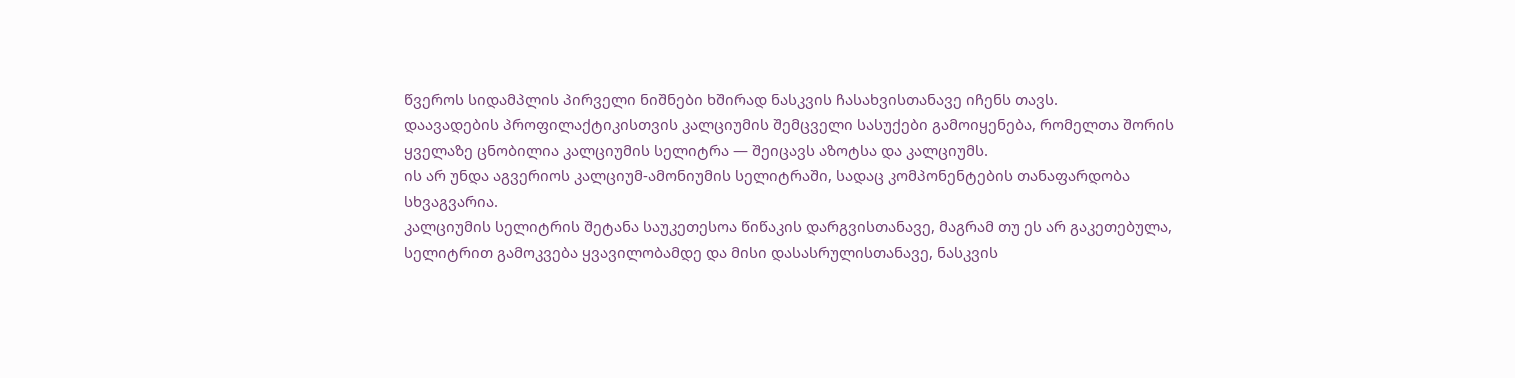წვეროს სიდამპლის პირველი ნიშნები ხშირად ნასკვის ჩასახვისთანავე იჩენს თავს.
დაავადების პროფილაქტიკისთვის კალციუმის შემცველი სასუქები გამოიყენება, რომელთა შორის ყველაზე ცნობილია კალციუმის სელიტრა — შეიცავს აზოტსა და კალციუმს.
ის არ უნდა აგვერიოს კალციუმ-ამონიუმის სელიტრაში, სადაც კომპონენტების თანაფარდობა სხვაგვარია.
კალციუმის სელიტრის შეტანა საუკეთესოა წიწაკის დარგვისთანავე, მაგრამ თუ ეს არ გაკეთებულა, სელიტრით გამოკვება ყვავილობამდე და მისი დასასრულისთანავე, ნასკვის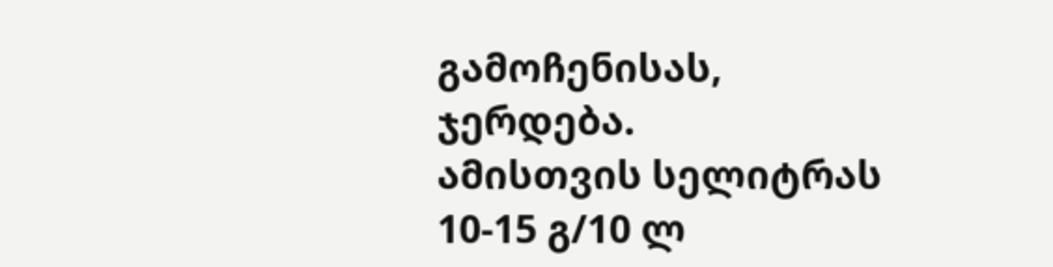გამოჩენისას, ჯერდება.
ამისთვის სელიტრას 10-15 გ/10 ლ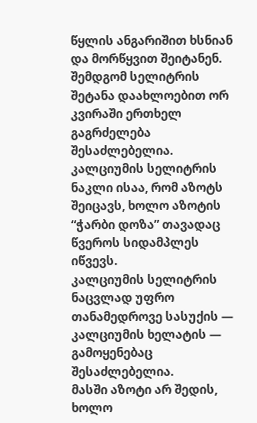წყლის ანგარიშით ხსნიან და მორწყვით შეიტანენ. შემდგომ სელიტრის შეტანა დაახლოებით ორ კვირაში ერთხელ გაგრძელება შესაძლებელია.
კალციუმის სელიტრის ნაკლი ისაა, რომ აზოტს შეიცავს, ხოლო აზოტის “ჭარბი დოზა” თავადაც წვეროს სიდამპლეს იწვევს.
კალციუმის სელიტრის ნაცვლად უფრო თანამედროვე სასუქის — კალციუმის ხელატის — გამოყენებაც შესაძლებელია.
მასში აზოტი არ შედის, ხოლო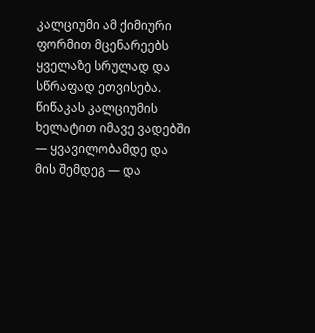კალციუმი ამ ქიმიური ფორმით მცენარეებს ყველაზე სრულად და სწრაფად ეთვისება. წიწაკას კალციუმის ხელატით იმავე ვადებში — ყვავილობამდე და მის შემდეგ — და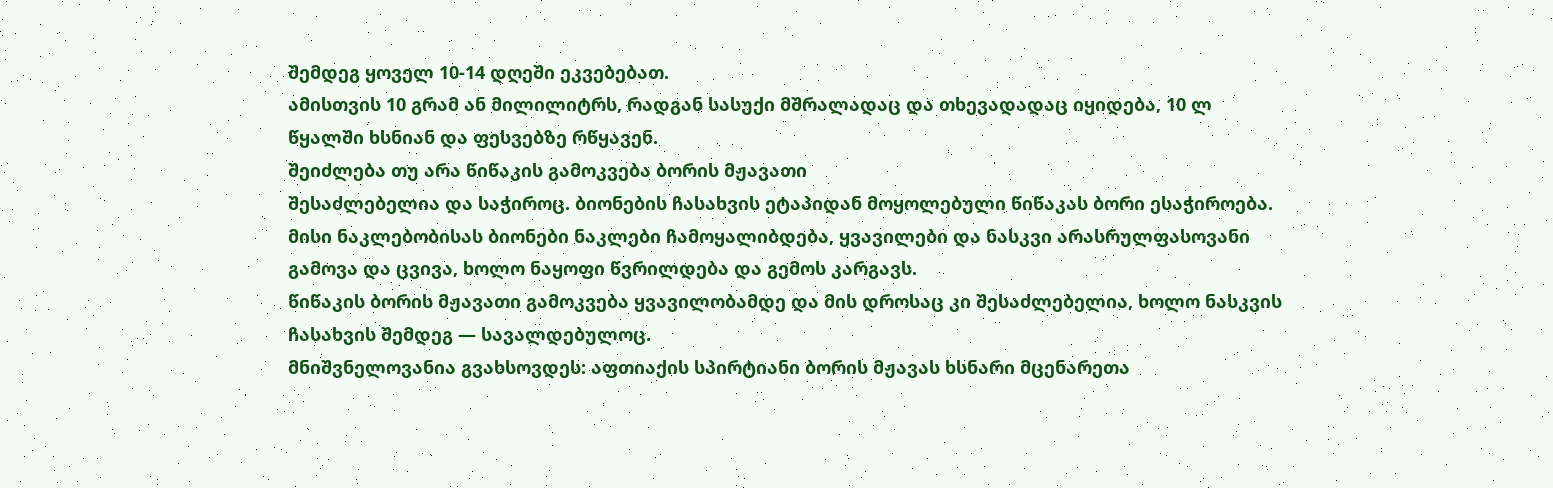შემდეგ ყოველ 10-14 დღეში ეკვებებათ.
ამისთვის 10 გრამ ან მილილიტრს, რადგან სასუქი მშრალადაც და თხევადადაც იყიდება, 10 ლ წყალში ხსნიან და ფესვებზე რწყავენ.
შეიძლება თუ არა წიწაკის გამოკვება ბორის მჟავათი
შესაძლებელია და საჭიროც. ბიონების ჩასახვის ეტაპიდან მოყოლებული წიწაკას ბორი ესაჭიროება. მისი ნაკლებობისას ბიონები ნაკლები ჩამოყალიბდება, ყვავილები და ნასკვი არასრულფასოვანი გამოვა და ცვივა, ხოლო ნაყოფი წვრილდება და გემოს კარგავს.
წიწაკის ბორის მჟავათი გამოკვება ყვავილობამდე და მის დროსაც კი შესაძლებელია, ხოლო ნასკვის ჩასახვის შემდეგ — სავალდებულოც.
მნიშვნელოვანია გვახსოვდეს: აფთიაქის სპირტიანი ბორის მჟავას ხსნარი მცენარეთა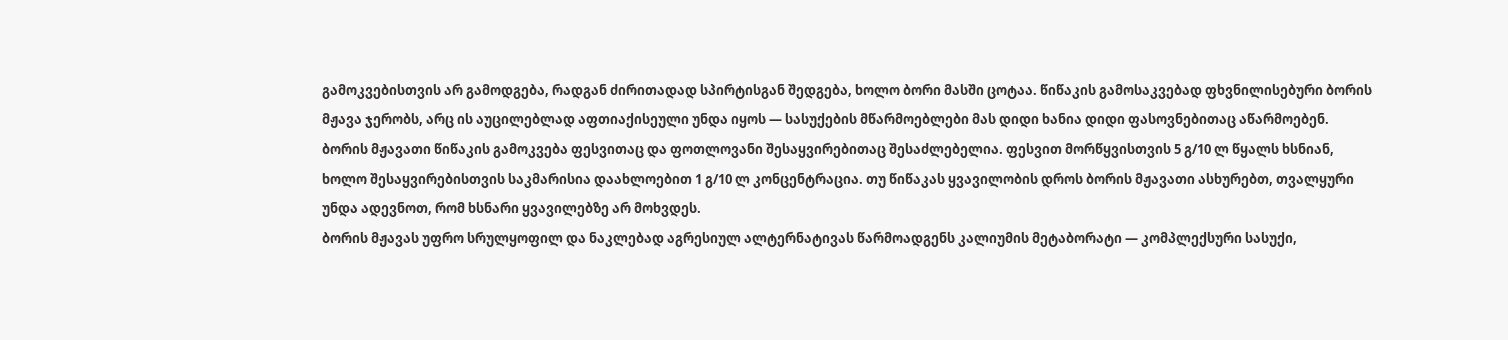გამოკვებისთვის არ გამოდგება, რადგან ძირითადად სპირტისგან შედგება, ხოლო ბორი მასში ცოტაა. წიწაკის გამოსაკვებად ფხვნილისებური ბორის მჟავა ჯერობს, არც ის აუცილებლად აფთიაქისეული უნდა იყოს — სასუქების მწარმოებლები მას დიდი ხანია დიდი ფასოვნებითაც აწარმოებენ.
ბორის მჟავათი წიწაკის გამოკვება ფესვითაც და ფოთლოვანი შესაყვირებითაც შესაძლებელია. ფესვით მორწყვისთვის 5 გ/10 ლ წყალს ხსნიან, ხოლო შესაყვირებისთვის საკმარისია დაახლოებით 1 გ/10 ლ კონცენტრაცია. თუ წიწაკას ყვავილობის დროს ბორის მჟავათი ასხურებთ, თვალყური უნდა ადევნოთ, რომ ხსნარი ყვავილებზე არ მოხვდეს.
ბორის მჟავას უფრო სრულყოფილ და ნაკლებად აგრესიულ ალტერნატივას წარმოადგენს კალიუმის მეტაბორატი — კომპლექსური სასუქი,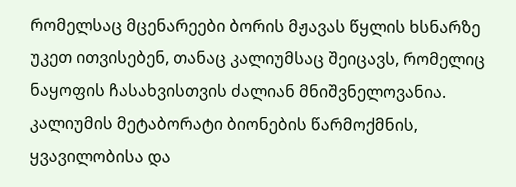რომელსაც მცენარეები ბორის მჟავას წყლის ხსნარზე უკეთ ითვისებენ, თანაც კალიუმსაც შეიცავს, რომელიც ნაყოფის ჩასახვისთვის ძალიან მნიშვნელოვანია. კალიუმის მეტაბორატი ბიონების წარმოქმნის, ყვავილობისა და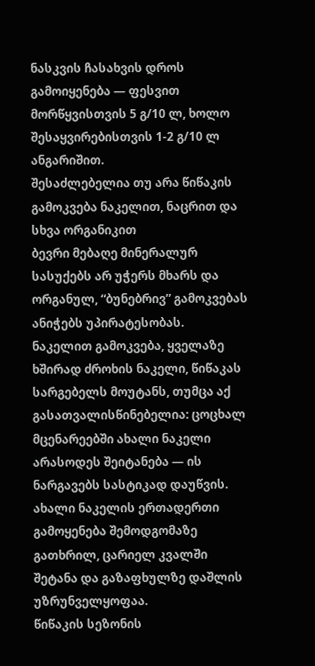ნასკვის ჩასახვის დროს გამოიყენება — ფესვით მორწყვისთვის 5 გ/10 ლ, ხოლო შესაყვირებისთვის 1-2 გ/10 ლ ანგარიშით.
შესაძლებელია თუ არა წიწაკის გამოკვება ნაკელით, ნაცრით და სხვა ორგანიკით
ბევრი მებაღე მინერალურ სასუქებს არ უჭერს მხარს და ორგანულ, “ბუნებრივ” გამოკვებას ანიჭებს უპირატესობას.
ნაკელით გამოკვება, ყველაზე ხშირად ძროხის ნაკელი, წიწაკას სარგებელს მოუტანს, თუმცა აქ გასათვალისწინებელია: ცოცხალ მცენარეებში ახალი ნაკელი არასოდეს შეიტანება — ის ნარგავებს სასტიკად დაუწვის. ახალი ნაკელის ერთადერთი გამოყენება შემოდგომაზე გათხრილ, ცარიელ კვალში შეტანა და გაზაფხულზე დაშლის უზრუნველყოფაა.
წიწაკის სეზონის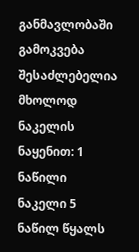განმავლობაში გამოკვება შესაძლებელია მხოლოდ ნაკელის ნაყენით: 1 ნაწილი ნაკელი 5 ნაწილ წყალს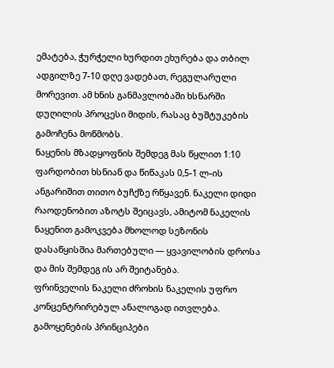ემატება, ჭურჭელი ხურდით ეხურება და თბილ ადგილზე 7-10 დღე ვადებათ, რეგულარული მორევით. ამ ხნის განმავლობაში ხსნარში დუღილის პროცესი მიდის, რასაც ბუშტუკების გამოჩენა მოწმობს.
ნაყენის მზადყოფნის შემდეგ მას წყლით 1:10 ფარდობით ხსნიან და წიწაკას 0,5-1 ლ-ის ანგარიშით თითო ბუჩქზე რწყავენ. ნაკელი დიდი რაოდენობით აზოტს შეიცავს, ამიტომ ნაკელის ნაყენით გამოკვება მხოლოდ სეზონის დასაწყისშია მართებული — ყვავილობის დროსა და მის შემდეგ ის არ შეიტანება.
ფრინველის ნაკელი ძროხის ნაკელის უფრო კონცენტრირებულ ანალოგად ითვლება. გამოყენების პრინციპები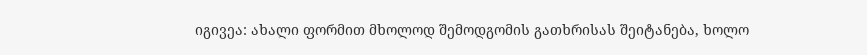იგივეა: ახალი ფორმით მხოლოდ შემოდგომის გათხრისას შეიტანება, ხოლო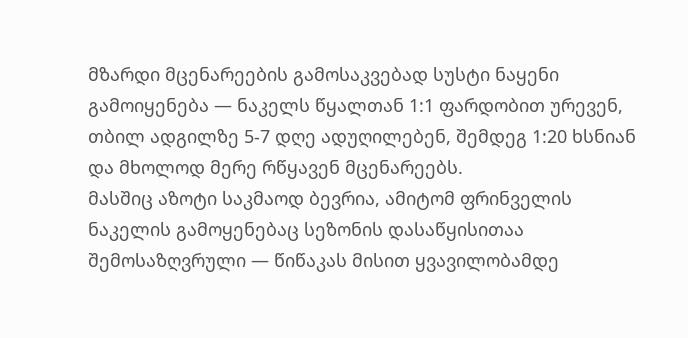მზარდი მცენარეების გამოსაკვებად სუსტი ნაყენი გამოიყენება — ნაკელს წყალთან 1:1 ფარდობით ურევენ, თბილ ადგილზე 5-7 დღე ადუღილებენ, შემდეგ 1:20 ხსნიან და მხოლოდ მერე რწყავენ მცენარეებს.
მასშიც აზოტი საკმაოდ ბევრია, ამიტომ ფრინველის ნაკელის გამოყენებაც სეზონის დასაწყისითაა შემოსაზღვრული — წიწაკას მისით ყვავილობამდე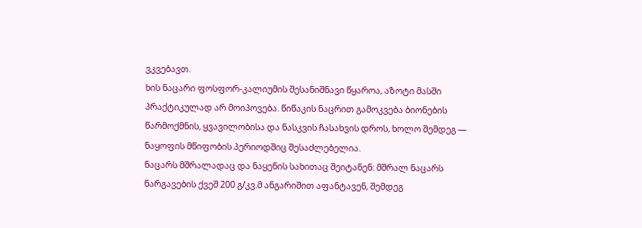ვკვებავთ.
ხის ნაცარი ფოსფორ-კალიუმის შესანიშნავი წყაროა, აზოტი მასში პრაქტიკულად არ მოიპოვება. წიწაკის ნაცრით გამოკვება ბიონების წარმოქმნის, ყვავილობისა და ნასკვის ჩასახვის დროს, ხოლო შემდეგ — ნაყოფის მწიფობის პერიოდშიც შესაძლებელია.
ნაცარს მშრალადაც და ნაყენის სახითაც შეიტანენ: მშრალ ნაცარს ნარგავების ქვეშ 200 გ/კვ.მ ანგარიშით აფანტავენ, შემდეგ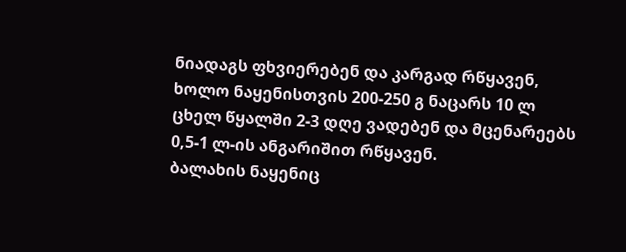ნიადაგს ფხვიერებენ და კარგად რწყავენ, ხოლო ნაყენისთვის 200-250 გ ნაცარს 10 ლ ცხელ წყალში 2-3 დღე ვადებენ და მცენარეებს 0,5-1 ლ-ის ანგარიშით რწყავენ.
ბალახის ნაყენიც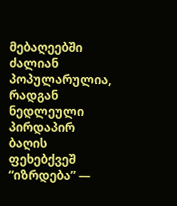მებაღეებში ძალიან პოპულარულია, რადგან ნედლეული პირდაპირ ბაღის ფეხებქვეშ “იზრდება” —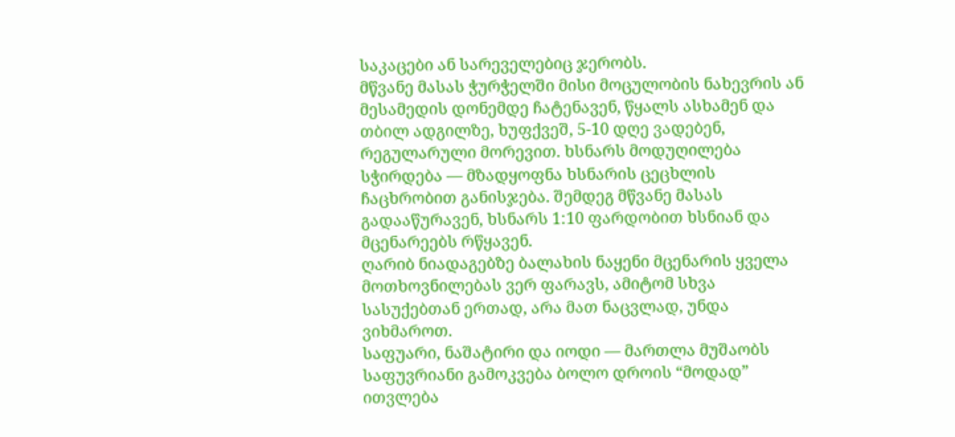საკაცები ან სარეველებიც ჯერობს.
მწვანე მასას ჭურჭელში მისი მოცულობის ნახევრის ან მესამედის დონემდე ჩატენავენ, წყალს ასხამენ და თბილ ადგილზე, ხუფქვეშ, 5-10 დღე ვადებენ, რეგულარული მორევით. ხსნარს მოდუღილება სჭირდება — მზადყოფნა ხსნარის ცეცხლის ჩაცხრობით განისჯება. შემდეგ მწვანე მასას გადააწურავენ, ხსნარს 1:10 ფარდობით ხსნიან და მცენარეებს რწყავენ.
ღარიბ ნიადაგებზე ბალახის ნაყენი მცენარის ყველა მოთხოვნილებას ვერ ფარავს, ამიტომ სხვა სასუქებთან ერთად, არა მათ ნაცვლად, უნდა ვიხმაროთ.
საფუარი, ნაშატირი და იოდი — მართლა მუშაობს
საფუვრიანი გამოკვება ბოლო დროის “მოდად” ითვლება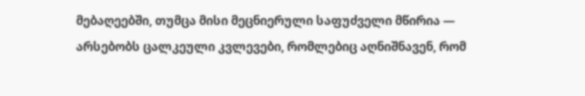მებაღეებში, თუმცა მისი მეცნიერული საფუძველი მწირია — არსებობს ცალკეული კვლევები, რომლებიც აღნიშნავენ, რომ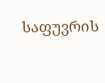საფუვრის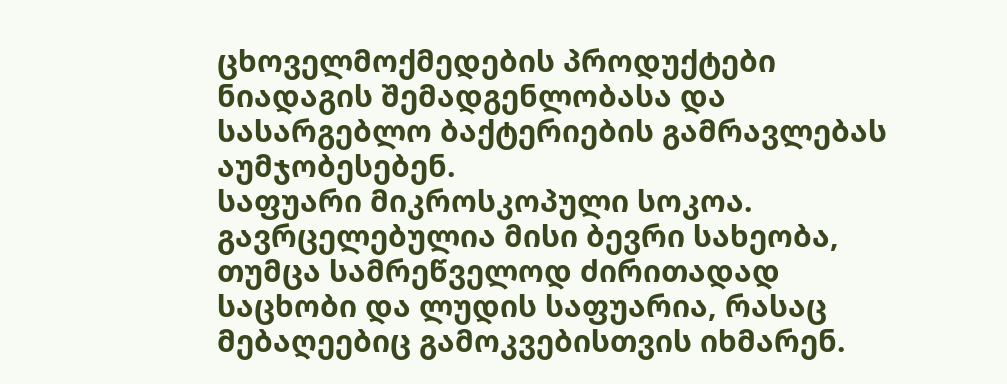ცხოველმოქმედების პროდუქტები ნიადაგის შემადგენლობასა და სასარგებლო ბაქტერიების გამრავლებას აუმჯობესებენ.
საფუარი მიკროსკოპული სოკოა. გავრცელებულია მისი ბევრი სახეობა, თუმცა სამრეწველოდ ძირითადად საცხობი და ლუდის საფუარია, რასაც მებაღეებიც გამოკვებისთვის იხმარენ.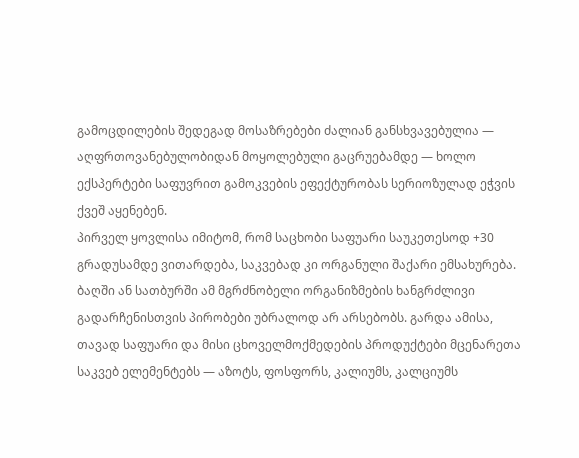გამოცდილების შედეგად მოსაზრებები ძალიან განსხვავებულია — აღფრთოვანებულობიდან მოყოლებული გაცრუებამდე — ხოლო ექსპერტები საფუვრით გამოკვების ეფექტურობას სერიოზულად ეჭვის ქვეშ აყენებენ.
პირველ ყოვლისა იმიტომ, რომ საცხობი საფუარი საუკეთესოდ +30 გრადუსამდე ვითარდება, საკვებად კი ორგანული შაქარი ემსახურება.
ბაღში ან სათბურში ამ მგრძნობელი ორგანიზმების ხანგრძლივი გადარჩენისთვის პირობები უბრალოდ არ არსებობს. გარდა ამისა, თავად საფუარი და მისი ცხოველმოქმედების პროდუქტები მცენარეთა საკვებ ელემენტებს — აზოტს, ფოსფორს, კალიუმს, კალციუმს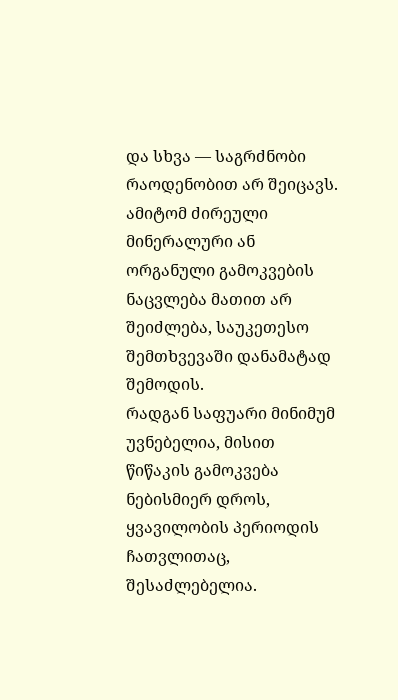და სხვა — საგრძნობი რაოდენობით არ შეიცავს.
ამიტომ ძირეული მინერალური ან ორგანული გამოკვების ნაცვლება მათით არ შეიძლება, საუკეთესო შემთხვევაში დანამატად შემოდის.
რადგან საფუარი მინიმუმ უვნებელია, მისით წიწაკის გამოკვება ნებისმიერ დროს, ყვავილობის პერიოდის ჩათვლითაც, შესაძლებელია.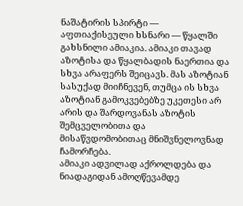ნაშატირის სპირტი — აფთიაქისეული ხსნარი — წყალში გახსნილი ამიაკია. ამიაკი თავად აზოტისა და წყალბადის ნაერთია და სხვა არაფერს შეიცავს. მას აზოტიან სასუქად მიიჩნევენ, თუმცა ის სხვა აზოტიან გამოკვებებზე უკეთესი არ არის და შარდოვანას აზოტის შემცველობითა და მისაწვდომობითაც მნიშვნელოვნად ჩამორჩება.
ამიაკი ადვილად აქროლდება და ნიადაგიდან ამოღწევამდე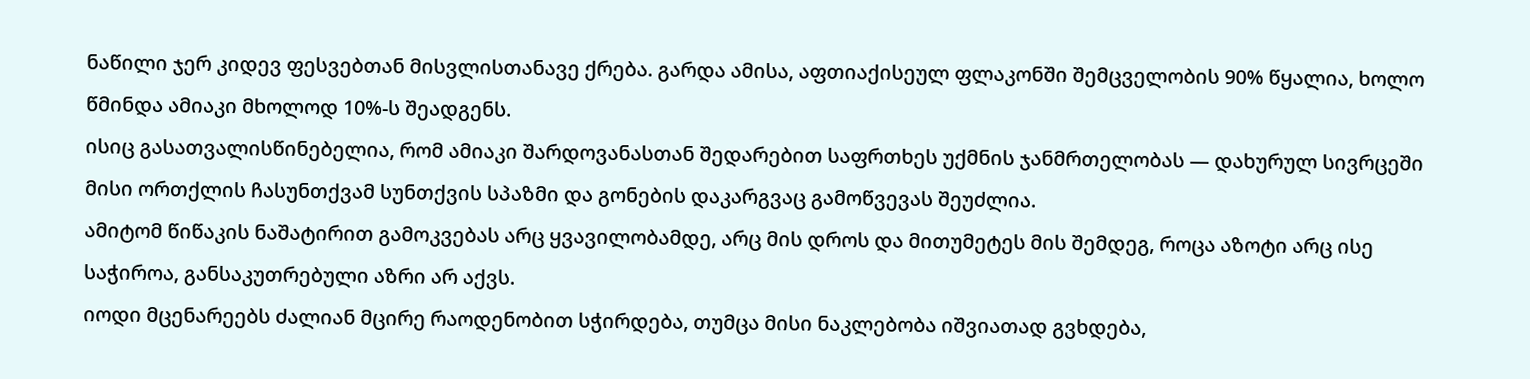ნაწილი ჯერ კიდევ ფესვებთან მისვლისთანავე ქრება. გარდა ამისა, აფთიაქისეულ ფლაკონში შემცველობის 90% წყალია, ხოლო წმინდა ამიაკი მხოლოდ 10%-ს შეადგენს.
ისიც გასათვალისწინებელია, რომ ამიაკი შარდოვანასთან შედარებით საფრთხეს უქმნის ჯანმრთელობას — დახურულ სივრცეში მისი ორთქლის ჩასუნთქვამ სუნთქვის სპაზმი და გონების დაკარგვაც გამოწვევას შეუძლია.
ამიტომ წიწაკის ნაშატირით გამოკვებას არც ყვავილობამდე, არც მის დროს და მითუმეტეს მის შემდეგ, როცა აზოტი არც ისე საჭიროა, განსაკუთრებული აზრი არ აქვს.
იოდი მცენარეებს ძალიან მცირე რაოდენობით სჭირდება, თუმცა მისი ნაკლებობა იშვიათად გვხდება,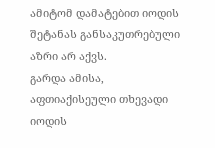ამიტომ დამატებით იოდის შეტანას განსაკუთრებული აზრი არ აქვს.
გარდა ამისა, აფთიაქისეული თხევადი იოდის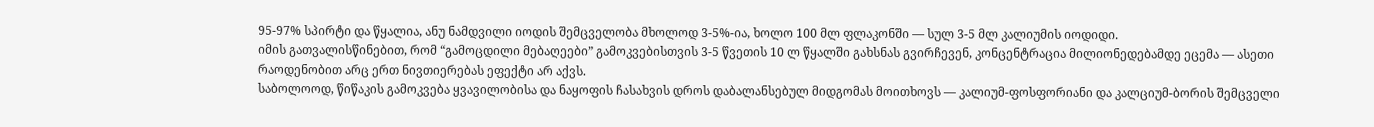95-97% სპირტი და წყალია, ანუ ნამდვილი იოდის შემცველობა მხოლოდ 3-5%-ია, ხოლო 100 მლ ფლაკონში — სულ 3-5 მლ კალიუმის იოდიდი.
იმის გათვალისწინებით, რომ “გამოცდილი მებაღეები” გამოკვებისთვის 3-5 წვეთის 10 ლ წყალში გახსნას გვირჩევენ, კონცენტრაცია მილიონედებამდე ეცემა — ასეთი რაოდენობით არც ერთ ნივთიერებას ეფექტი არ აქვს.
საბოლოოდ, წიწაკის გამოკვება ყვავილობისა და ნაყოფის ჩასახვის დროს დაბალანსებულ მიდგომას მოითხოვს — კალიუმ-ფოსფორიანი და კალციუმ-ბორის შემცველი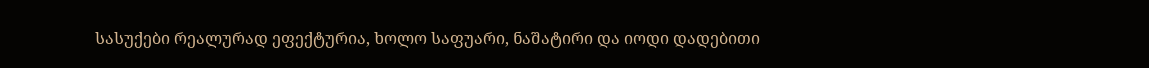სასუქები რეალურად ეფექტურია, ხოლო საფუარი, ნაშატირი და იოდი დადებითი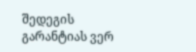შედეგის გარანტიას ვერ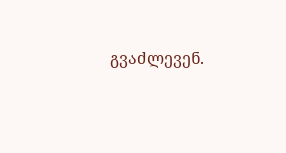გვაძლევენ.